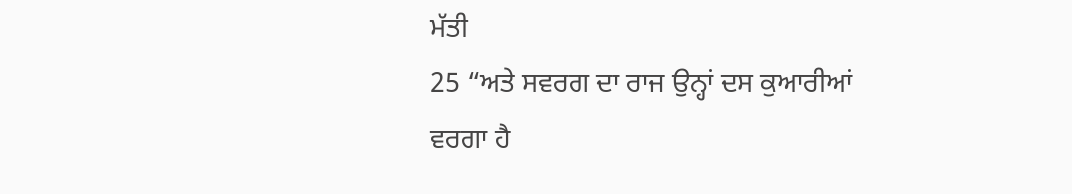ਮੱਤੀ
25 “ਅਤੇ ਸਵਰਗ ਦਾ ਰਾਜ ਉਨ੍ਹਾਂ ਦਸ ਕੁਆਰੀਆਂ ਵਰਗਾ ਹੈ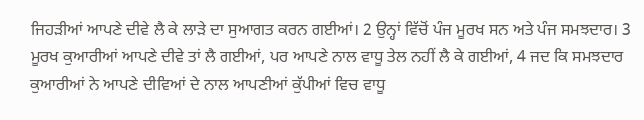ਜਿਹੜੀਆਂ ਆਪਣੇ ਦੀਵੇ ਲੈ ਕੇ ਲਾੜੇ ਦਾ ਸੁਆਗਤ ਕਰਨ ਗਈਆਂ। 2 ਉਨ੍ਹਾਂ ਵਿੱਚੋਂ ਪੰਜ ਮੂਰਖ ਸਨ ਅਤੇ ਪੰਜ ਸਮਝਦਾਰ। 3 ਮੂਰਖ ਕੁਆਰੀਆਂ ਆਪਣੇ ਦੀਵੇ ਤਾਂ ਲੈ ਗਈਆਂ, ਪਰ ਆਪਣੇ ਨਾਲ ਵਾਧੂ ਤੇਲ ਨਹੀਂ ਲੈ ਕੇ ਗਈਆਂ, 4 ਜਦ ਕਿ ਸਮਝਦਾਰ ਕੁਆਰੀਆਂ ਨੇ ਆਪਣੇ ਦੀਵਿਆਂ ਦੇ ਨਾਲ ਆਪਣੀਆਂ ਕੁੱਪੀਆਂ ਵਿਚ ਵਾਧੂ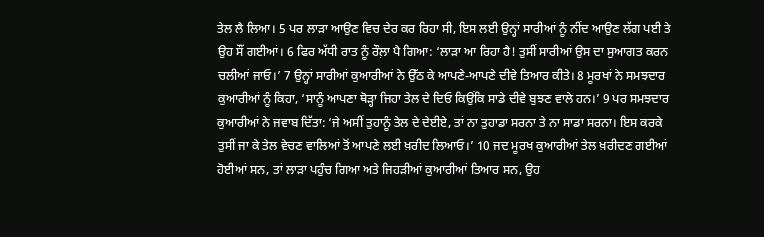ਤੇਲ ਲੈ ਲਿਆ। 5 ਪਰ ਲਾੜਾ ਆਉਣ ਵਿਚ ਦੇਰ ਕਰ ਰਿਹਾ ਸੀ, ਇਸ ਲਈ ਉਨ੍ਹਾਂ ਸਾਰੀਆਂ ਨੂੰ ਨੀਂਦ ਆਉਣ ਲੱਗ ਪਈ ਤੇ ਉਹ ਸੌਂ ਗਈਆਂ। 6 ਫਿਰ ਅੱਧੀ ਰਾਤ ਨੂੰ ਰੌਲ਼ਾ ਪੈ ਗਿਆ: ‘ਲਾੜਾ ਆ ਰਿਹਾ ਹੈ! ਤੁਸੀਂ ਸਾਰੀਆਂ ਉਸ ਦਾ ਸੁਆਗਤ ਕਰਨ ਚਲੀਆਂ ਜਾਓ।’ 7 ਉਨ੍ਹਾਂ ਸਾਰੀਆਂ ਕੁਆਰੀਆਂ ਨੇ ਉੱਠ ਕੇ ਆਪਣੇ-ਆਪਣੇ ਦੀਵੇ ਤਿਆਰ ਕੀਤੇ। 8 ਮੂਰਖਾਂ ਨੇ ਸਮਝਦਾਰ ਕੁਆਰੀਆਂ ਨੂੰ ਕਿਹਾ, ‘ਸਾਨੂੰ ਆਪਣਾ ਥੋੜ੍ਹਾ ਜਿਹਾ ਤੇਲ ਦੇ ਦਿਓ ਕਿਉਂਕਿ ਸਾਡੇ ਦੀਵੇ ਬੁਝਣ ਵਾਲੇ ਹਨ।’ 9 ਪਰ ਸਮਝਦਾਰ ਕੁਆਰੀਆਂ ਨੇ ਜਵਾਬ ਦਿੱਤਾ: ‘ਜੇ ਅਸੀਂ ਤੁਹਾਨੂੰ ਤੇਲ ਦੇ ਦੇਈਏ, ਤਾਂ ਨਾ ਤੁਹਾਡਾ ਸਰਨਾ ਤੇ ਨਾ ਸਾਡਾ ਸਰਨਾ। ਇਸ ਕਰਕੇ ਤੁਸੀਂ ਜਾ ਕੇ ਤੇਲ ਵੇਚਣ ਵਾਲਿਆਂ ਤੋਂ ਆਪਣੇ ਲਈ ਖ਼ਰੀਦ ਲਿਆਓ।’ 10 ਜਦ ਮੂਰਖ ਕੁਆਰੀਆਂ ਤੇਲ ਖ਼ਰੀਦਣ ਗਈਆਂ ਹੋਈਆਂ ਸਨ, ਤਾਂ ਲਾੜਾ ਪਹੁੰਚ ਗਿਆ ਅਤੇ ਜਿਹੜੀਆਂ ਕੁਆਰੀਆਂ ਤਿਆਰ ਸਨ, ਉਹ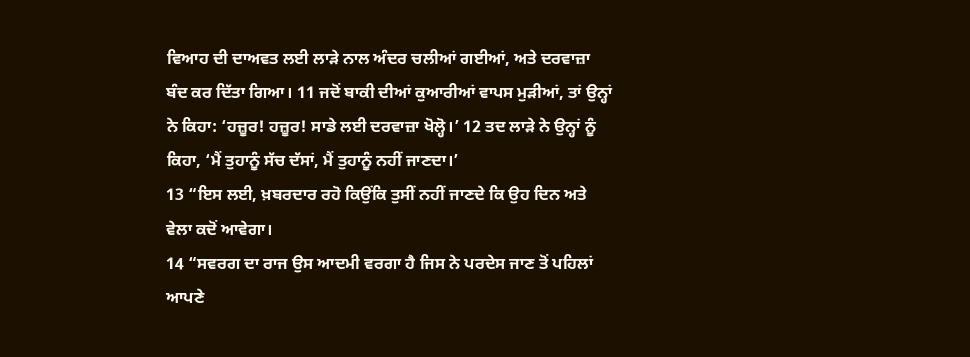ਵਿਆਹ ਦੀ ਦਾਅਵਤ ਲਈ ਲਾੜੇ ਨਾਲ ਅੰਦਰ ਚਲੀਆਂ ਗਈਆਂ, ਅਤੇ ਦਰਵਾਜ਼ਾ ਬੰਦ ਕਰ ਦਿੱਤਾ ਗਿਆ। 11 ਜਦੋਂ ਬਾਕੀ ਦੀਆਂ ਕੁਆਰੀਆਂ ਵਾਪਸ ਮੁੜੀਆਂ, ਤਾਂ ਉਨ੍ਹਾਂ ਨੇ ਕਿਹਾ: ‘ਹਜ਼ੂਰ! ਹਜ਼ੂਰ! ਸਾਡੇ ਲਈ ਦਰਵਾਜ਼ਾ ਖੋਲ੍ਹੋ।’ 12 ਤਦ ਲਾੜੇ ਨੇ ਉਨ੍ਹਾਂ ਨੂੰ ਕਿਹਾ, ‘ਮੈਂ ਤੁਹਾਨੂੰ ਸੱਚ ਦੱਸਾਂ, ਮੈਂ ਤੁਹਾਨੂੰ ਨਹੀਂ ਜਾਣਦਾ।’
13 “ਇਸ ਲਈ, ਖ਼ਬਰਦਾਰ ਰਹੋ ਕਿਉਂਕਿ ਤੁਸੀਂ ਨਹੀਂ ਜਾਣਦੇ ਕਿ ਉਹ ਦਿਨ ਅਤੇ ਵੇਲਾ ਕਦੋਂ ਆਵੇਗਾ।
14 “ਸਵਰਗ ਦਾ ਰਾਜ ਉਸ ਆਦਮੀ ਵਰਗਾ ਹੈ ਜਿਸ ਨੇ ਪਰਦੇਸ ਜਾਣ ਤੋਂ ਪਹਿਲਾਂ ਆਪਣੇ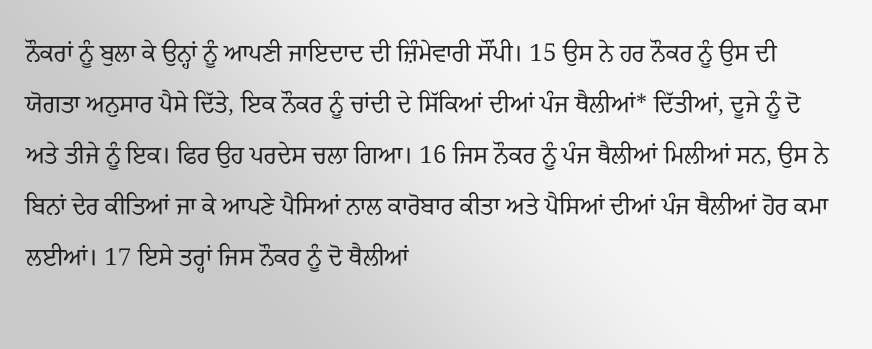ਨੌਕਰਾਂ ਨੂੰ ਬੁਲਾ ਕੇ ਉਨ੍ਹਾਂ ਨੂੰ ਆਪਣੀ ਜਾਇਦਾਦ ਦੀ ਜ਼ਿੰਮੇਵਾਰੀ ਸੌਂਪੀ। 15 ਉਸ ਨੇ ਹਰ ਨੌਕਰ ਨੂੰ ਉਸ ਦੀ ਯੋਗਤਾ ਅਨੁਸਾਰ ਪੈਸੇ ਦਿੱਤੇ, ਇਕ ਨੌਕਰ ਨੂੰ ਚਾਂਦੀ ਦੇ ਸਿੱਕਿਆਂ ਦੀਆਂ ਪੰਜ ਥੈਲੀਆਂ* ਦਿੱਤੀਆਂ, ਦੂਜੇ ਨੂੰ ਦੋ ਅਤੇ ਤੀਜੇ ਨੂੰ ਇਕ। ਫਿਰ ਉਹ ਪਰਦੇਸ ਚਲਾ ਗਿਆ। 16 ਜਿਸ ਨੌਕਰ ਨੂੰ ਪੰਜ ਥੈਲੀਆਂ ਮਿਲੀਆਂ ਸਨ, ਉਸ ਨੇ ਬਿਨਾਂ ਦੇਰ ਕੀਤਿਆਂ ਜਾ ਕੇ ਆਪਣੇ ਪੈਸਿਆਂ ਨਾਲ ਕਾਰੋਬਾਰ ਕੀਤਾ ਅਤੇ ਪੈਸਿਆਂ ਦੀਆਂ ਪੰਜ ਥੈਲੀਆਂ ਹੋਰ ਕਮਾ ਲਈਆਂ। 17 ਇਸੇ ਤਰ੍ਹਾਂ ਜਿਸ ਨੌਕਰ ਨੂੰ ਦੋ ਥੈਲੀਆਂ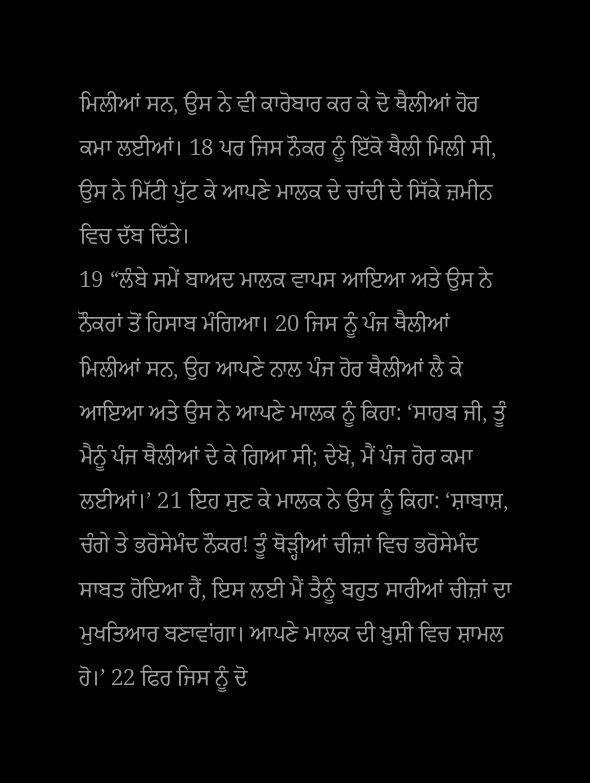ਮਿਲੀਆਂ ਸਨ, ਉਸ ਨੇ ਵੀ ਕਾਰੋਬਾਰ ਕਰ ਕੇ ਦੋ ਥੈਲੀਆਂ ਹੋਰ ਕਮਾ ਲਈਆਂ। 18 ਪਰ ਜਿਸ ਨੌਕਰ ਨੂੰ ਇੱਕੋ ਥੈਲੀ ਮਿਲੀ ਸੀ, ਉਸ ਨੇ ਮਿੱਟੀ ਪੁੱਟ ਕੇ ਆਪਣੇ ਮਾਲਕ ਦੇ ਚਾਂਦੀ ਦੇ ਸਿੱਕੇ ਜ਼ਮੀਨ ਵਿਚ ਦੱਬ ਦਿੱਤੇ।
19 “ਲੰਬੇ ਸਮੇਂ ਬਾਅਦ ਮਾਲਕ ਵਾਪਸ ਆਇਆ ਅਤੇ ਉਸ ਨੇ ਨੌਕਰਾਂ ਤੋਂ ਹਿਸਾਬ ਮੰਗਿਆ। 20 ਜਿਸ ਨੂੰ ਪੰਜ ਥੈਲੀਆਂ ਮਿਲੀਆਂ ਸਨ, ਉਹ ਆਪਣੇ ਨਾਲ ਪੰਜ ਹੋਰ ਥੈਲੀਆਂ ਲੈ ਕੇ ਆਇਆ ਅਤੇ ਉਸ ਨੇ ਆਪਣੇ ਮਾਲਕ ਨੂੰ ਕਿਹਾ: ‘ਸਾਹਬ ਜੀ, ਤੂੰ ਮੈਨੂੰ ਪੰਜ ਥੈਲੀਆਂ ਦੇ ਕੇ ਗਿਆ ਸੀ; ਦੇਖੋ, ਮੈਂ ਪੰਜ ਹੋਰ ਕਮਾ ਲਈਆਂ।’ 21 ਇਹ ਸੁਣ ਕੇ ਮਾਲਕ ਨੇ ਉਸ ਨੂੰ ਕਿਹਾ: ‘ਸ਼ਾਬਾਸ਼, ਚੰਗੇ ਤੇ ਭਰੋਸੇਮੰਦ ਨੌਕਰ! ਤੂੰ ਥੋੜ੍ਹੀਆਂ ਚੀਜ਼ਾਂ ਵਿਚ ਭਰੋਸੇਮੰਦ ਸਾਬਤ ਹੋਇਆ ਹੈਂ, ਇਸ ਲਈ ਮੈਂ ਤੈਨੂੰ ਬਹੁਤ ਸਾਰੀਆਂ ਚੀਜ਼ਾਂ ਦਾ ਮੁਖਤਿਆਰ ਬਣਾਵਾਂਗਾ। ਆਪਣੇ ਮਾਲਕ ਦੀ ਖ਼ੁਸ਼ੀ ਵਿਚ ਸ਼ਾਮਲ ਹੋ।’ 22 ਫਿਰ ਜਿਸ ਨੂੰ ਦੋ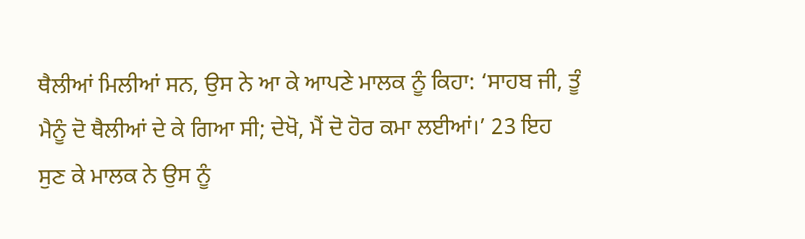ਥੈਲੀਆਂ ਮਿਲੀਆਂ ਸਨ, ਉਸ ਨੇ ਆ ਕੇ ਆਪਣੇ ਮਾਲਕ ਨੂੰ ਕਿਹਾ: ‘ਸਾਹਬ ਜੀ, ਤੂੰ ਮੈਨੂੰ ਦੋ ਥੈਲੀਆਂ ਦੇ ਕੇ ਗਿਆ ਸੀ; ਦੇਖੋ, ਮੈਂ ਦੋ ਹੋਰ ਕਮਾ ਲਈਆਂ।’ 23 ਇਹ ਸੁਣ ਕੇ ਮਾਲਕ ਨੇ ਉਸ ਨੂੰ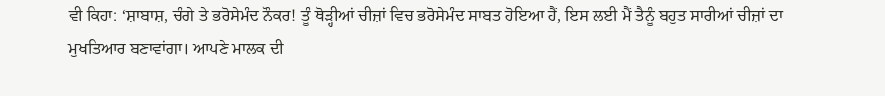ਵੀ ਕਿਹਾ: ‘ਸ਼ਾਬਾਸ਼, ਚੰਗੇ ਤੇ ਭਰੋਸੇਮੰਦ ਨੌਕਰ! ਤੂੰ ਥੋੜ੍ਹੀਆਂ ਚੀਜ਼ਾਂ ਵਿਚ ਭਰੋਸੇਮੰਦ ਸਾਬਤ ਹੋਇਆ ਹੈਂ, ਇਸ ਲਈ ਮੈਂ ਤੈਨੂੰ ਬਹੁਤ ਸਾਰੀਆਂ ਚੀਜ਼ਾਂ ਦਾ ਮੁਖਤਿਆਰ ਬਣਾਵਾਂਗਾ। ਆਪਣੇ ਮਾਲਕ ਦੀ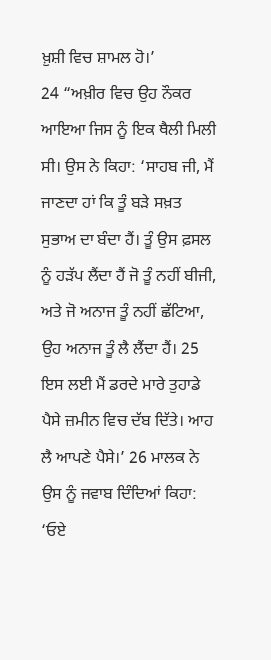ਖ਼ੁਸ਼ੀ ਵਿਚ ਸ਼ਾਮਲ ਹੋ।’
24 “ਅਖ਼ੀਰ ਵਿਚ ਉਹ ਨੌਕਰ ਆਇਆ ਜਿਸ ਨੂੰ ਇਕ ਥੈਲੀ ਮਿਲੀ ਸੀ। ਉਸ ਨੇ ਕਿਹਾ: ‘ਸਾਹਬ ਜੀ, ਮੈਂ ਜਾਣਦਾ ਹਾਂ ਕਿ ਤੂੰ ਬੜੇ ਸਖ਼ਤ ਸੁਭਾਅ ਦਾ ਬੰਦਾ ਹੈਂ। ਤੂੰ ਉਸ ਫ਼ਸਲ ਨੂੰ ਹੜੱਪ ਲੈਂਦਾ ਹੈਂ ਜੋ ਤੂੰ ਨਹੀਂ ਬੀਜੀ, ਅਤੇ ਜੋ ਅਨਾਜ ਤੂੰ ਨਹੀਂ ਛੱਟਿਆ, ਉਹ ਅਨਾਜ ਤੂੰ ਲੈ ਲੈਂਦਾ ਹੈਂ। 25 ਇਸ ਲਈ ਮੈਂ ਡਰਦੇ ਮਾਰੇ ਤੁਹਾਡੇ ਪੈਸੇ ਜ਼ਮੀਨ ਵਿਚ ਦੱਬ ਦਿੱਤੇ। ਆਹ ਲੈ ਆਪਣੇ ਪੈਸੇ।’ 26 ਮਾਲਕ ਨੇ ਉਸ ਨੂੰ ਜਵਾਬ ਦਿੰਦਿਆਂ ਕਿਹਾ: ‘ਓਏ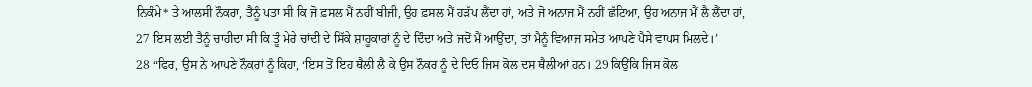ਨਿਕੰਮੇ* ਤੇ ਆਲਸੀ ਨੌਕਰਾ, ਤੈਨੂੰ ਪਤਾ ਸੀ ਕਿ ਜੋ ਫ਼ਸਲ ਮੈਂ ਨਹੀਂ ਬੀਜੀ, ਉਹ ਫ਼ਸਲ ਮੈਂ ਹੜੱਪ ਲੈਂਦਾ ਹਾਂ, ਅਤੇ ਜੋ ਅਨਾਜ ਮੈਂ ਨਹੀਂ ਛੱਟਿਆ, ਉਹ ਅਨਾਜ ਮੈਂ ਲੈ ਲੈਂਦਾ ਹਾਂ, 27 ਇਸ ਲਈ ਤੈਨੂੰ ਚਾਹੀਦਾ ਸੀ ਕਿ ਤੂੰ ਮੇਰੇ ਚਾਂਦੀ ਦੇ ਸਿੱਕੇ ਸ਼ਾਹੂਕਾਰਾਂ ਨੂੰ ਦੇ ਦਿੰਦਾ ਅਤੇ ਜਦੋਂ ਮੈਂ ਆਉਂਦਾ, ਤਾਂ ਮੈਨੂੰ ਵਿਆਜ ਸਮੇਤ ਆਪਣੇ ਪੈਸੇ ਵਾਪਸ ਮਿਲਦੇ।’
28 “ਫਿਰ, ਉਸ ਨੇ ਆਪਣੇ ਨੌਕਰਾਂ ਨੂੰ ਕਿਹਾ, ‘ਇਸ ਤੋਂ ਇਹ ਥੈਲੀ ਲੈ ਕੇ ਉਸ ਨੌਕਰ ਨੂੰ ਦੇ ਦਿਓ ਜਿਸ ਕੋਲ ਦਸ ਥੈਲੀਆਂ ਹਨ। 29 ਕਿਉਂਕਿ ਜਿਸ ਕੋਲ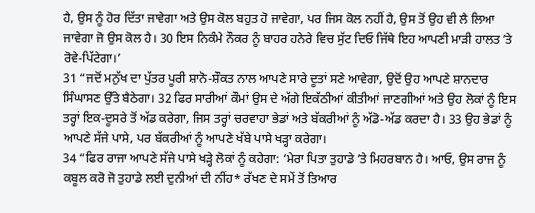ਹੈ, ਉਸ ਨੂੰ ਹੋਰ ਦਿੱਤਾ ਜਾਵੇਗਾ ਅਤੇ ਉਸ ਕੋਲ ਬਹੁਤ ਹੋ ਜਾਵੇਗਾ, ਪਰ ਜਿਸ ਕੋਲ ਨਹੀਂ ਹੈ, ਉਸ ਤੋਂ ਉਹ ਵੀ ਲੈ ਲਿਆ ਜਾਵੇਗਾ ਜੋ ਉਸ ਕੋਲ ਹੈ। 30 ਇਸ ਨਿਕੰਮੇ ਨੌਕਰ ਨੂੰ ਬਾਹਰ ਹਨੇਰੇ ਵਿਚ ਸੁੱਟ ਦਿਓ ਜਿੱਥੇ ਇਹ ਆਪਣੀ ਮਾੜੀ ਹਾਲਤ ʼਤੇ ਰੋਵੇ-ਪਿੱਟੇਗਾ।’
31 “ਜਦੋਂ ਮਨੁੱਖ ਦਾ ਪੁੱਤਰ ਪੂਰੀ ਸ਼ਾਨੋ-ਸ਼ੌਕਤ ਨਾਲ ਆਪਣੇ ਸਾਰੇ ਦੂਤਾਂ ਸਣੇ ਆਵੇਗਾ, ਉਦੋਂ ਉਹ ਆਪਣੇ ਸ਼ਾਨਦਾਰ ਸਿੰਘਾਸਣ ਉੱਤੇ ਬੈਠੇਗਾ। 32 ਫਿਰ ਸਾਰੀਆਂ ਕੌਮਾਂ ਉਸ ਦੇ ਅੱਗੇ ਇਕੱਠੀਆਂ ਕੀਤੀਆਂ ਜਾਣਗੀਆਂ ਅਤੇ ਉਹ ਲੋਕਾਂ ਨੂੰ ਇਸ ਤਰ੍ਹਾਂ ਇਕ-ਦੂਸਰੇ ਤੋਂ ਅੱਡ ਕਰੇਗਾ, ਜਿਸ ਤਰ੍ਹਾਂ ਚਰਵਾਹਾ ਭੇਡਾਂ ਅਤੇ ਬੱਕਰੀਆਂ ਨੂੰ ਅੱਡੋ-ਅੱਡ ਕਰਦਾ ਹੈ। 33 ਉਹ ਭੇਡਾਂ ਨੂੰ ਆਪਣੇ ਸੱਜੇ ਪਾਸੇ, ਪਰ ਬੱਕਰੀਆਂ ਨੂੰ ਆਪਣੇ ਖੱਬੇ ਪਾਸੇ ਖੜ੍ਹਾ ਕਰੇਗਾ।
34 “ਫਿਰ ਰਾਜਾ ਆਪਣੇ ਸੱਜੇ ਪਾਸੇ ਖੜ੍ਹੇ ਲੋਕਾਂ ਨੂੰ ਕਹੇਗਾ: ‘ਮੇਰਾ ਪਿਤਾ ਤੁਹਾਡੇ ʼਤੇ ਮਿਹਰਬਾਨ ਹੈ। ਆਓ, ਉਸ ਰਾਜ ਨੂੰ ਕਬੂਲ ਕਰੋ ਜੋ ਤੁਹਾਡੇ ਲਈ ਦੁਨੀਆਂ ਦੀ ਨੀਂਹ* ਰੱਖਣ ਦੇ ਸਮੇਂ ਤੋਂ ਤਿਆਰ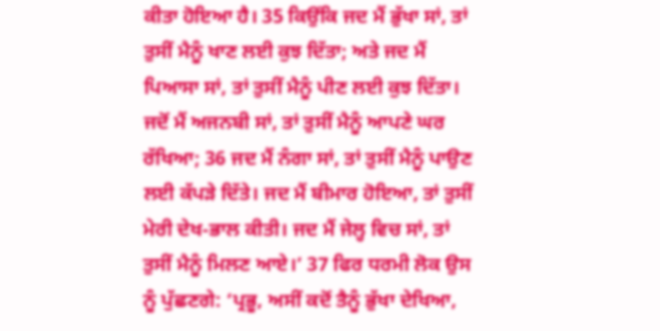ਕੀਤਾ ਹੋਇਆ ਹੈ। 35 ਕਿਉਂਕਿ ਜਦ ਮੈਂ ਭੁੱਖਾ ਸਾਂ, ਤਾਂ ਤੁਸੀਂ ਮੈਨੂੰ ਖਾਣ ਲਈ ਕੁਝ ਦਿੱਤਾ; ਅਤੇ ਜਦ ਮੈਂ ਪਿਆਸਾ ਸਾਂ, ਤਾਂ ਤੁਸੀਂ ਮੈਨੂੰ ਪੀਣ ਲਈ ਕੁਝ ਦਿੱਤਾ। ਜਦੋਂ ਮੈਂ ਅਜਨਬੀ ਸਾਂ, ਤਾਂ ਤੁਸੀਂ ਮੈਨੂੰ ਆਪਣੇ ਘਰ ਰੱਖਿਆ; 36 ਜਦ ਮੈਂ ਨੰਗਾ ਸਾਂ, ਤਾਂ ਤੁਸੀਂ ਮੈਨੂੰ ਪਾਉਣ ਲਈ ਕੱਪੜੇ ਦਿੱਤੇ। ਜਦ ਮੈਂ ਬੀਮਾਰ ਹੋਇਆ, ਤਾਂ ਤੁਸੀਂ ਮੇਰੀ ਦੇਖ-ਭਾਲ ਕੀਤੀ। ਜਦ ਮੈਂ ਜੇਲ੍ਹ ਵਿਚ ਸਾਂ, ਤਾਂ ਤੁਸੀਂ ਮੈਨੂੰ ਮਿਲਣ ਆਏ।’ 37 ਫਿਰ ਧਰਮੀ ਲੋਕ ਉਸ ਨੂੰ ਪੁੱਛਣਗੇ: ‘ਪ੍ਰਭੂ, ਅਸੀਂ ਕਦੋਂ ਤੈਨੂੰ ਭੁੱਖਾ ਦੇਖਿਆ,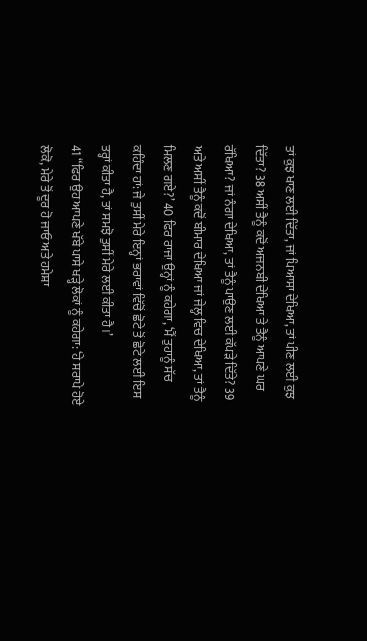ਤਾਂ ਕੁਝ ਖਾਣ ਲਈ ਦਿੱਤਾ, ਜਾਂ ਪਿਆਸਾ ਦੇਖਿਆ, ਤਾਂ ਪੀਣ ਲਈ ਕੁਝ ਦਿੱਤਾ? 38 ਅਸੀਂ ਤੈਨੂੰ ਕਦੋਂ ਅਜਨਬੀ ਦੇਖਿਆ ਤੇ ਤੈਨੂੰ ਆਪਣੇ ਘਰ ਰੱਖਿਆ? ਜਾਂ ਨੰਗਾ ਦੇਖਿਆ, ਤਾਂ ਤੈਨੂੰ ਪਾਉਣ ਲਈ ਕੱਪੜੇ ਦਿੱਤੇ? 39 ਅਤੇ ਅਸੀਂ ਤੈਨੂੰ ਕਦੋਂ ਬੀਮਾਰ ਦੇਖਿਆ ਜਾਂ ਜੇਲ੍ਹ ਵਿਚ ਦੇਖਿਆ, ਤਾਂ ਤੈਨੂੰ ਮਿਲਣ ਗਏ?’ 40 ਫਿਰ ਰਾਜਾ ਉਨ੍ਹਾਂ ਨੂੰ ਕਹੇਗਾ, ‘ਮੈਂ ਤੁਹਾਨੂੰ ਸੱਚ ਕਹਿੰਦਾ ਹਾਂ: ਜੇ ਤੁਸੀਂ ਮੇਰੇ ਇਨ੍ਹਾਂ ਭਰਾਵਾਂ ਵਿੱਚੋਂ ਛੋਟੇ ਤੋਂ ਛੋਟੇ ਲਈ ਇਸ ਤਰ੍ਹਾਂ ਕੀਤਾ ਹੈ, ਤਾਂ ਸਮਝੋ ਤੁਸੀਂ ਮੇਰੇ ਲਈ ਕੀਤਾ ਹੈ।’
41 “ਫਿਰ ਉਹ ਆਪਣੇ ਖੱਬੇ ਪਾਸੇ ਖੜ੍ਹੇ ਲੋਕਾਂ ਨੂੰ ਕਹੇਗਾ: ‘ਹੇ ਸਰਾਪੇ ਹੋਏ ਲੋਕੋ, ਮੇਰੇ ਤੋਂ ਦੂਰ ਹੋ ਜਾਓ ਅਤੇ ਹਮੇਸ਼ਾ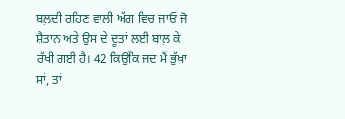ਬਲ਼ਦੀ ਰਹਿਣ ਵਾਲੀ ਅੱਗ ਵਿਚ ਜਾਓ ਜੋ ਸ਼ੈਤਾਨ ਅਤੇ ਉਸ ਦੇ ਦੂਤਾਂ ਲਈ ਬਾਲ਼ ਕੇ ਰੱਖੀ ਗਈ ਹੈ। 42 ਕਿਉਂਕਿ ਜਦ ਮੈਂ ਭੁੱਖਾ ਸਾਂ, ਤਾਂ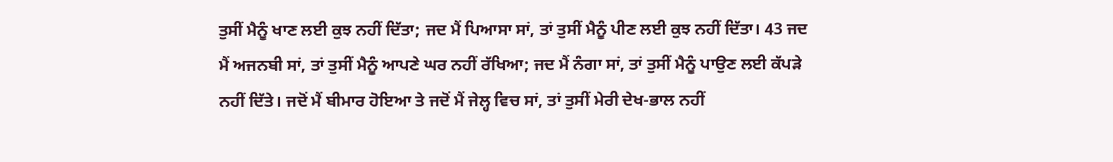ਤੁਸੀਂ ਮੈਨੂੰ ਖਾਣ ਲਈ ਕੁਝ ਨਹੀਂ ਦਿੱਤਾ; ਜਦ ਮੈਂ ਪਿਆਸਾ ਸਾਂ, ਤਾਂ ਤੁਸੀਂ ਮੈਨੂੰ ਪੀਣ ਲਈ ਕੁਝ ਨਹੀਂ ਦਿੱਤਾ। 43 ਜਦ ਮੈਂ ਅਜਨਬੀ ਸਾਂ, ਤਾਂ ਤੁਸੀਂ ਮੈਨੂੰ ਆਪਣੇ ਘਰ ਨਹੀਂ ਰੱਖਿਆ; ਜਦ ਮੈਂ ਨੰਗਾ ਸਾਂ, ਤਾਂ ਤੁਸੀਂ ਮੈਨੂੰ ਪਾਉਣ ਲਈ ਕੱਪੜੇ ਨਹੀਂ ਦਿੱਤੇ। ਜਦੋਂ ਮੈਂ ਬੀਮਾਰ ਹੋਇਆ ਤੇ ਜਦੋਂ ਮੈਂ ਜੇਲ੍ਹ ਵਿਚ ਸਾਂ, ਤਾਂ ਤੁਸੀਂ ਮੇਰੀ ਦੇਖ-ਭਾਲ ਨਹੀਂ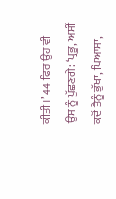ਕੀਤੀ।’ 44 ਫਿਰ ਉਹ ਵੀ ਉਸ ਨੂੰ ਪੁੱਛਣਗੇ: ‘ਪ੍ਰਭੂ, ਅਸੀਂ ਕਦੋਂ ਤੈਨੂੰ ਭੁੱਖਾ, ਪਿਆਸਾ,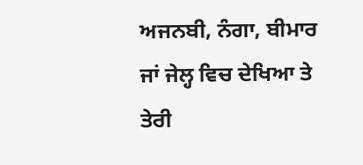ਅਜਨਬੀ, ਨੰਗਾ, ਬੀਮਾਰ ਜਾਂ ਜੇਲ੍ਹ ਵਿਚ ਦੇਖਿਆ ਤੇ ਤੇਰੀ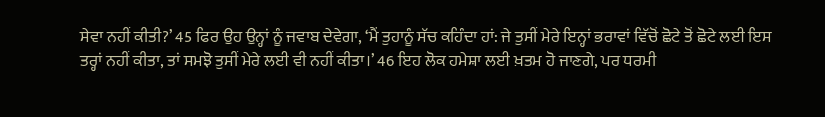ਸੇਵਾ ਨਹੀਂ ਕੀਤੀ?’ 45 ਫਿਰ ਉਹ ਉਨ੍ਹਾਂ ਨੂੰ ਜਵਾਬ ਦੇਵੇਗਾ, ‘ਮੈਂ ਤੁਹਾਨੂੰ ਸੱਚ ਕਹਿੰਦਾ ਹਾਂ: ਜੇ ਤੁਸੀਂ ਮੇਰੇ ਇਨ੍ਹਾਂ ਭਰਾਵਾਂ ਵਿੱਚੋਂ ਛੋਟੇ ਤੋਂ ਛੋਟੇ ਲਈ ਇਸ ਤਰ੍ਹਾਂ ਨਹੀਂ ਕੀਤਾ, ਤਾਂ ਸਮਝੋ ਤੁਸੀਂ ਮੇਰੇ ਲਈ ਵੀ ਨਹੀਂ ਕੀਤਾ।’ 46 ਇਹ ਲੋਕ ਹਮੇਸ਼ਾ ਲਈ ਖ਼ਤਮ ਹੋ ਜਾਣਗੇ, ਪਰ ਧਰਮੀ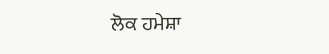ਲੋਕ ਹਮੇਸ਼ਾ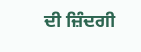ਦੀ ਜ਼ਿੰਦਗੀ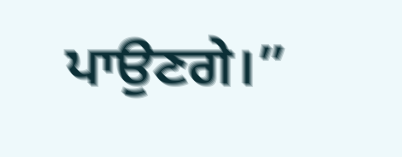ਪਾਉਣਗੇ।”